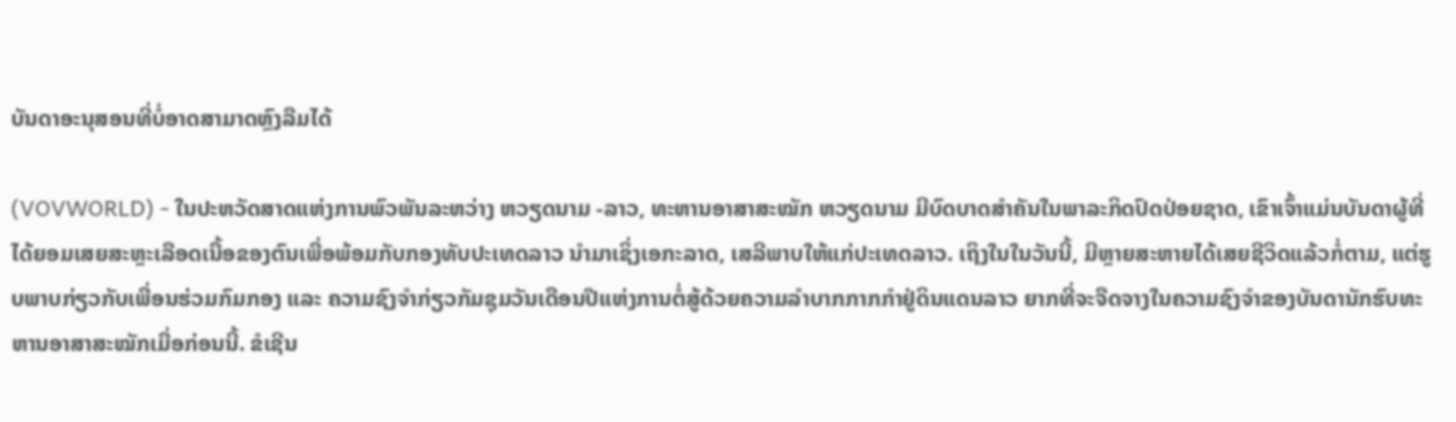ບັນດາອະນຸສອນທີ່ບໍ່ອາດສາມາດຫຼົງລືມໄດ້

(VOVWORLD) - ໃນປະຫວັດສາດແຫ່ງການພົວພັນລະຫວ່າງ ຫວຽດນາມ -ລາວ, ທະຫານອາສາສະໝັກ ຫວຽດນາມ ມີບົດບາດສຳຄັນໃນພາລະກິດປົດປ່ອຍຊາດ, ເຂົາເຈົ້າແມ່ນບັນດາຜູ້ທີ່ໄດ້ຍອມເສຍສະຫຼະເລືອດເນື້ອຂອງຕົນເພື່ອພ້ອມກັບກອງທັບປະເທດລາວ ນຳມາເຊິ່ງເອກະລາດ, ເສລີພາບໃຫ້ແກ່ປະເທດລາວ. ເຖິງໃນໃນວັນນີ້, ມີຫຼາຍສະຫາຍໄດ້ເສຍຊີວິດແລ້ວກໍ່ຕາມ, ແຕ່ຮູບພາບກ່ຽວກັບເພື່ອນຮ່ວມກົມກອງ ແລະ ຄວາມຊົງຈຳກ່ຽວກັມຊຸມວັນເດືອນປີແຫ່ງການຕໍ່ສູ້ດ້ວຍຄວາມລຳບາກກາກກຳຢູ່ດິນແດນລາວ ຍາກທີ່ຈະຈືດຈາງໃນຄວາມຊົງຈຳຂອງບັນດານັກຮົບທະຫານອາສາສະໝັກເມື່ອກ່ອນນີ້. ຂໍເຊີນ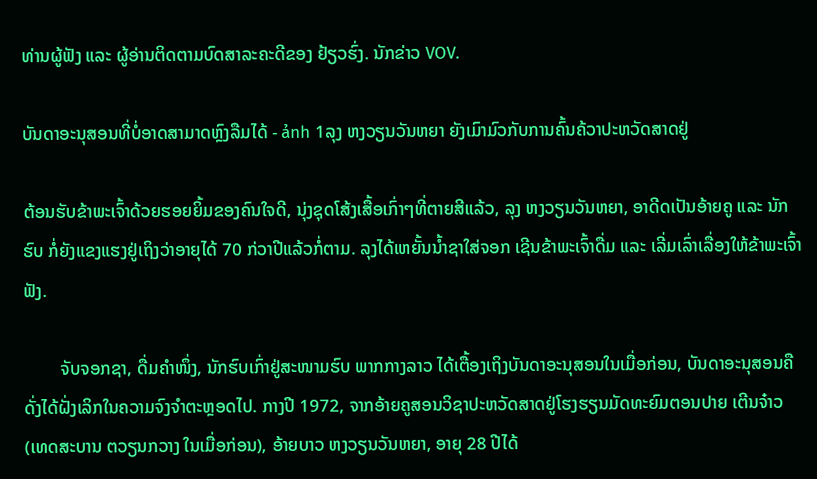ທ່ານຜູ້ຟັງ ແລະ ຜູ້ອ່ານຕິດຕາມບົດສາລະຄະດີຂອງ ຢ້ຽວຮົ່ງ. ນັກຂ່າວ VOV.

ບັນດາອະນຸສອນທີ່ບໍ່ອາດສາມາດຫຼົງລືມໄດ້ - ảnh 1ລຸງ ຫງວຽນວັນຫຍາ ຍັງເມົາມົວກັບການຄົ້ນຄ້ວາປະຫວັດສາດຢູ່

ຕ້ອນຮັບຂ້າພະເຈົ້າດ້ວຍຮອຍຍິ້ມຂອງຄົນໃຈດີ, ນຸ່ງຊຸດໂສ້ງເສື້ອເກົ່າໆທີ່ຕາຍສີແລ້ວ, ລຸງ ຫງວຽນວັນຫຍາ, ອາດີດເປັນອ້າຍຄູ ແລະ ນັກຮົບ ກໍ່ຍັງແຂງແຮງຢູ່ເຖິງວ່າອາຍຸໄດ້ 70 ກ່ວາປີແລ້ວກໍ່ຕາມ. ລຸງໄດ້ເຫຍັ້ນນ້ຳຊາໃສ່ຈອກ ເຊີນຂ້າພະເຈົ້າດື່ມ ແລະ ເລີ່ມເລົ່າເລື່ອງໃຫ້ຂ້າພະເຈົ້າຟັງ.

        ຈັບຈອກຊາ, ດື່ມຄຳໜຶ່ງ, ນັກຮົບເກົ່າຢູ່ສະໜາມຮົບ ພາກກາງລາວ ໄດ້ເຕື້ອງເຖິງບັນດາອະນຸສອນໃນເມື່ອກ່ອນ, ບັນດາອະນຸສອນຄືດັ່ງໄດ້ຝັ່ງເລິກໃນຄວາມຈົງຈຳຕະຫຼອດໄປ. ກາງປີ 1972, ຈາກອ້າຍຄູສອນວິຊາປະຫວັດສາດຢູ່ໂຮງຮຽນມັດທະຍົມຕອນປາຍ ເຕີນຈ໋າວ (ເທດສະບານ ຕວຽນກວາງ ໃນເມື່ອກ່ອນ), ອ້າຍບາວ ຫງວຽນວັນຫຍາ, ອາຍຸ 28 ປີໄດ້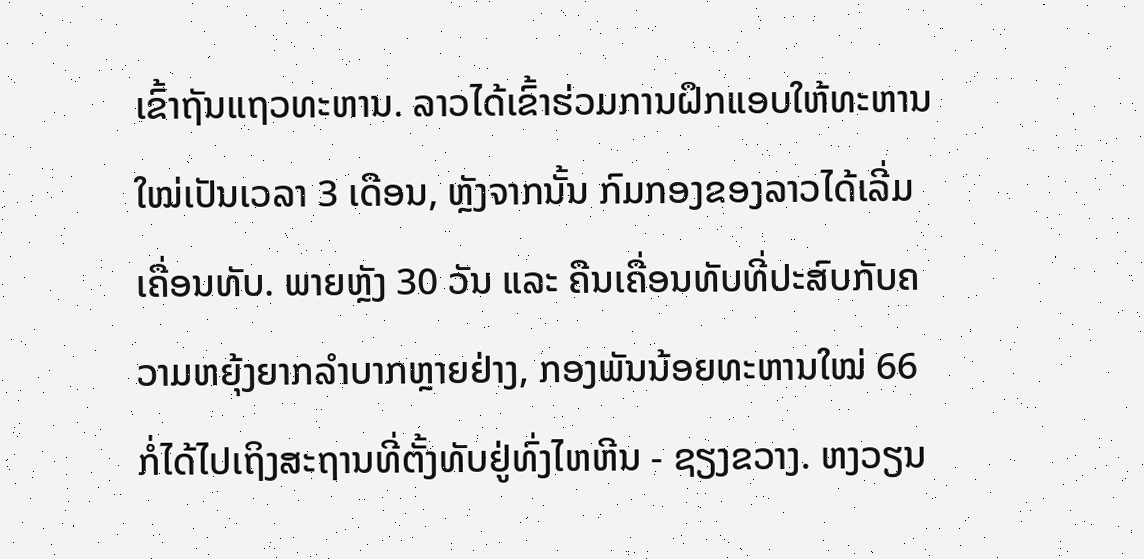ເຂົ້າຖັນແຖວທະຫານ. ລາວໄດ້ເຂົ້າຮ່ວມການຝຶກແອບໃຫ້ທະຫານໃໝ່ເປັນເວລາ 3 ເດືອນ, ຫຼັງຈາກນັ້ນ ກົມກອງຂອງລາວໄດ້ເລີ່ມເຄື່ອນທັບ. ພາຍຫຼັງ 30 ວັນ ແລະ ຄືນເຄື່ອນທັບທີ່ປະສົບກັບຄວາມຫຍຸ້ງຍາກລຳບາກຫຼາຍຢ່າງ, ກອງພັນນ້ອຍທະຫານໃໝ່ 66 ກໍ່ໄດ້ໄປເຖິງສະຖານທີ່ຕັ້ງທັບຢູ່ທົ່ງໄຫຫີນ - ຊຽງຂວາງ. ຫງວຽນ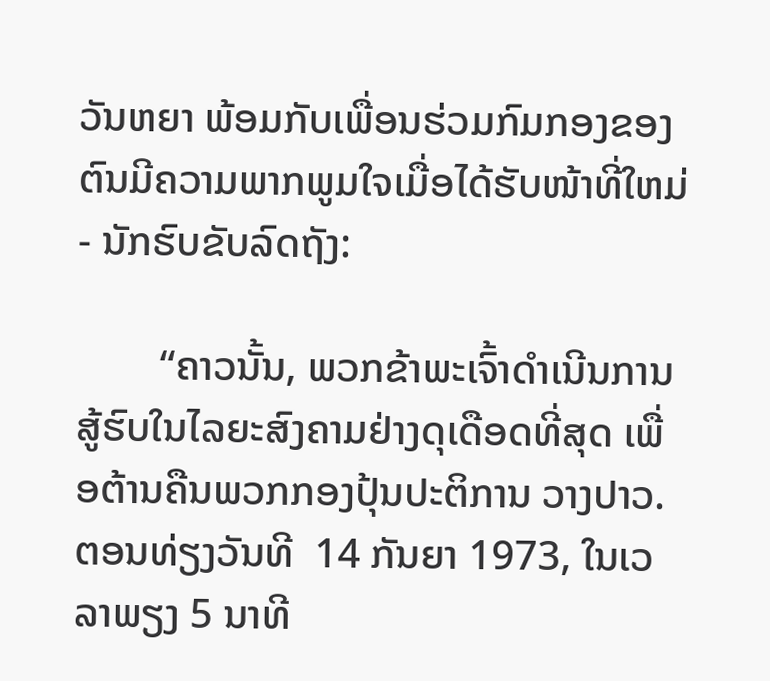ວັນຫຍາ ພ້ອມກັບເພື່ອນຮ່ວມກົມກອງຂອງຕົນມີຄວາມພາກພູມໃຈເມື່ອໄດ້ຮັບໜ້າທີ່ໃຫມ່ - ນັກຮົບຂັບລົດຖັງ:

        “ຄາວນັ້ນ, ພວກຂ້າພະເຈົ້າດຳເນີນການສູ້ຮົບໃນໄລຍະສົງຄາມຢ່າງດຸເດືອດທີ່ສຸດ ເພື່ອຕ້ານຄືນພວກກອງປຸ້ນປະຕິການ ວາງປາວ. ຕອນທ່ຽງວັນທີ  14 ກັນຍາ 1973, ໃນເວລາພຽງ 5 ນາທີ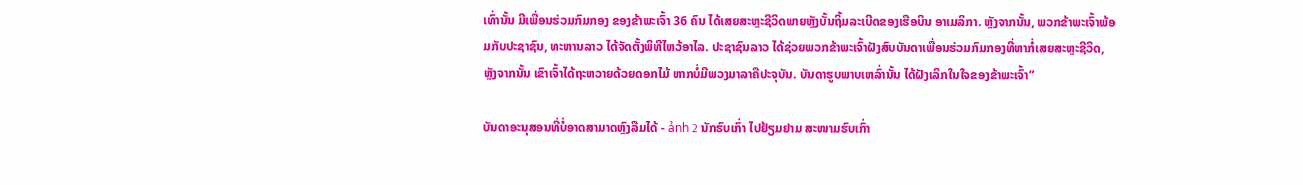ເທົ່ານັ້ນ ມີເພື່ອນຮ່ວມກົມກອງ ຂອງຂ້າພະເຈົ້າ 36 ຄົນ ໄດ້ເສຍສະຫຼະຊີວິດພາຍຫຼັງບັ້ນຖິ້ມລະເບີດຂອງເຮືອບິນ ອາເມລິກາ. ຫຼັງຈາກນັ້ນ, ພວກຂ້າພະເຈົ້າພ້ອມກັບປະຊາຊົນ, ທະຫານລາວ ໄດ້ຈັດຕັ້ງພິທີໄຫວ້ອາໄລ. ປະຊາຊົນລາວ ໄດ້ຊ່ວຍພວກຂ້າພະເຈົ້າຝັງສົບບັນດາເພື່ອນຮ່ວມກົມກອງທີ່ຫາກໍ່ເສຍສະຫຼະຊີວິດ, ຫຼັງຈາກນັ້ນ ເຂົາເຈົ້າໄດ້ຖະຫວາຍດ້ວຍດອກໄມ້ ຫາກບໍ່ມີພວງມາລາຄືປະຈຸບັນ. ບັນດາຮູບພາບເຫລົ່ານັ້ນ ໄດ້ຝັງເລິກໃນໃຈຂອງຂ້າພະເຈົ້າ”

ບັນດາອະນຸສອນທີ່ບໍ່ອາດສາມາດຫຼົງລືມໄດ້ - ảnh 2 ນັກຮົບເກົ່າ ໄປຢ້ຽມຢາມ ສະໜາມຮົບເກົ່າ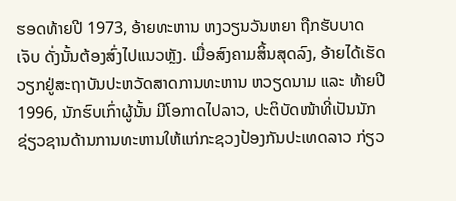ຮອດທ້າຍປີ 1973, ອ້າຍທະຫານ ຫງວຽນວັນຫຍາ ຖືກຮັບບາດເຈັບ ດັ່ງນັ້ນຕ້ອງສົ່ງໄປແນວຫຼັງ. ເມື່ອສົງຄາມສິ້ນສຸດລົງ, ອ້າຍໄດ້ເຮັດວຽກຢູ່ສະຖາບັນປະຫວັດສາດການທະຫານ ຫວຽດນາມ ແລະ ທ້າຍປີ 1996, ນັກຮົບເກົ່າຜູ້ນັ້ນ ມີໂອກາດໄປລາວ, ປະຕິບັດໜ້າທີ່ເປັນນັກຊ່ຽວຊານດ້ານການທະຫານໃຫ້ແກ່ກະຊວງປ້ອງກັນປະເທດລາວ ກ່ຽວ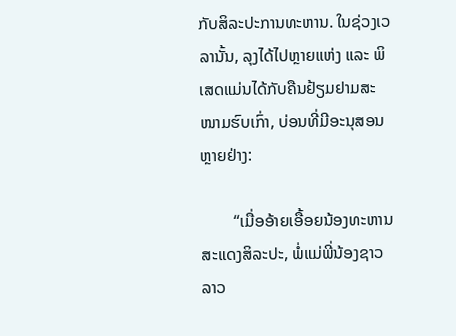ກັບສິລະປະການທະຫານ. ໃນຊ່ວງເວລານັ້ນ, ລຸງໄດ້ໄປຫຼາຍແຫ່ງ ແລະ ພິເສດແມ່ນໄດ້ກັບຄືນຢ້ຽມຢາມສະໜາມຮົບເກົ່າ, ບ່ອນທີ່ມີອະນຸສອນຫຼາຍຢ່າງ:

        “ເມື່ອອ້າຍເອື້ອຍນ້ອງທະຫານສະແດງສິລະປະ, ພໍ່ແມ່ພີ່ນ້ອງຊາວລາວ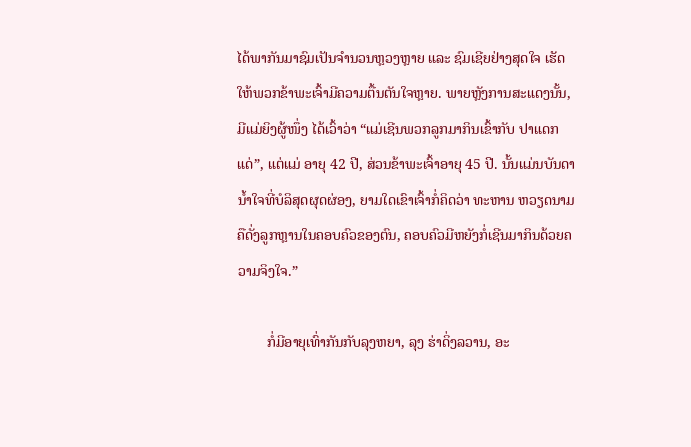ໄດ້ພາກັນມາຊົມເປັນຈຳນວນຫຼວງຫຼາຍ ແລະ ຊົມເຊີຍຢ່າງສຸດໃຈ ເຮັດໃຫ້ພວກຂ້າພະເຈົ້າມີຄວາມຕື້ນຕັນໃຈຫຼາຍ. ພາຍຫຼັງການສະແດງນັ້ນ, ມີແມ່ຍິງຜູ້ໜຶ່ງ ໄດ້ເວົ້າວ່າ “ແມ່ເຊີນພວກລູກມາກິນເຂົ້າກັບ ປາແດກແດ່”, ແຕ່ແມ່ ອາຍຸ 42 ປີ, ສ່ວນຂ້າພະເຈົ້າອາຍຸ 45 ປີ. ນັ້ນແມ່ນບັນດານ້ຳໃຈທີ່ບໍລິສຸດຜຸດຜ່ອງ, ຍາມໃດເຂົາເຈົ້າກໍ່ຄິດວ່າ ທະຫານ ຫວຽດນາມ ຄືດັ່ງລູກຫຼານໃນຄອບຄົວຂອງຕົນ, ຄອບຄົວມີຫຍັງກໍ່ເຊີນມາກິນດ້ວຍຄວາມຈິງໃຈ.”

        ກໍ່ມີອາຍຸເທົ່າກັນກັບລຸງຫຍາ, ລຸງ ຮ່າດິ່ງລວານ, ອະ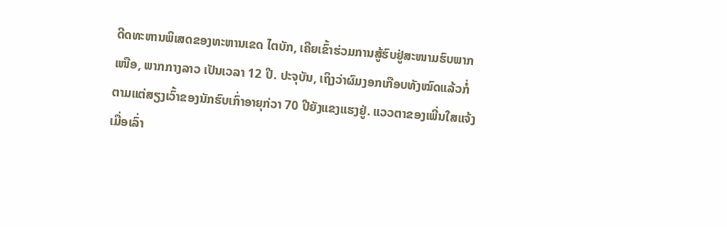ດີດທະຫານພິເສດຂອງທະຫານເຂດ ໄຕບັກ, ເຄີຍເຂົ້າຮ່ວມການສູ້ຮົບຢູ່ສະໜາມຮົບພາກເໜືອ, ພາກກາງລາວ ເປັນເວລາ 12 ປີ. ປະຈຸບັນ, ເຖິງວ່າຜົມງອກເກືອບທັງໝົດແລ້ວກໍ່ຕາມແຕ່ສຽງເວົ້າຂອງນັກຮົບເກົ່າອາຍຸກ່ວາ 70 ປີຍັງແຂງແຮງຢູ່. ແວວຕາຂອງເພີ່ນໃສແຈ້ງເມື່ອເລົ່າ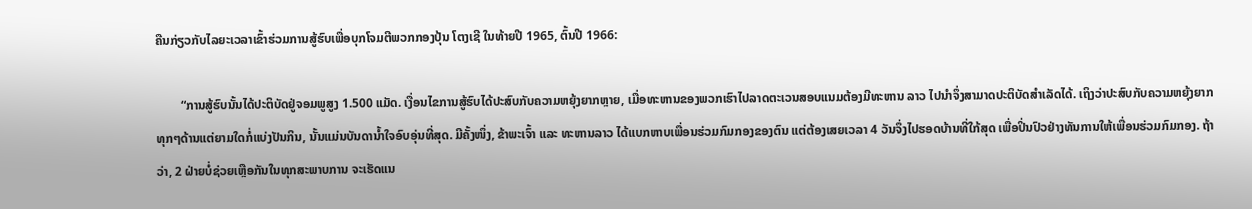ຄືນກ່ຽວກັບໄລຍະເວລາເຂົ້າຮ່ວມການສູ້ຮົບເພື່ອບຸກໂຈມຕີພວກກອງປຸ້ນ ໂຕງເຊີ ໃນທ້າຍປີ 1965, ຕົ້ນປີ 1966:

        “ການສູ້ຮົບນັ້ນໄດ້ປະຕິບັດຢູ່ຈອມພູສູງ 1.500 ແມັດ. ເງື່ອນໄຂການສູ້ຮົບໄດ້ປະສົບກັບຄວາມຫຍຸ້ງຍາກຫຼາຍ, ເມື່ອທະຫານຂອງພວກເຮົາໄປລາດຕະເວນສອບແນມຕ້ອງມີທະຫານ ລາວ ໄປນຳຈຶ່ງສາມາດປະຕິບັດສຳເລັດໄດ້. ເຖິງວ່າປະສົບກັບຄວາມຫຍຸ້ງຍາກທຸກໆດ້ານແຕ່ຍາມໃດກໍ່ແບ່ງປັນກິນ, ນັ້ນແມ່ນບັນດານ້ຳໃຈອົບອຸ່ນທີ່ສຸດ. ມີຄັ້ງໜຶ່ງ, ຂ້າພະເຈົ້າ ແລະ ທະຫານລາວ ໄດ້ແບກຫາບເພື່ອນຮ່ວມກົມກອງຂອງຕົນ ແຕ່ຕ້ອງເສຍເວລາ 4 ວັນຈຶ່ງໄປຮອດບ້ານທີ່ໃກ້ສຸດ ເພື່ອປິ່ນປົວຢ່າງທັນການໃຫ້ເພື່ອນຮ່ວມກົມກອງ. ຖ້າວ່າ, 2 ຝ່າຍບໍ່ຊ່ວຍເຫຼືອກັນໃນທຸກສະພາບການ ຈະເຮັດແນ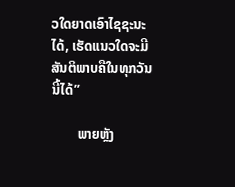ວໃດຍາດເອົາໄຊຊະນະໄດ້, ເຮັດແນວໃດຈະມີສັນຕິພາບຄືໃນທຸກວັນນີ້ໄດ້”

        ພາຍຫຼັງ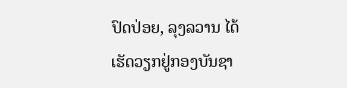ປົດປ່ອຍ, ລຸງລວານ ໄດ້ເຮັດວຽກຢູ່ກອງບັນຊາ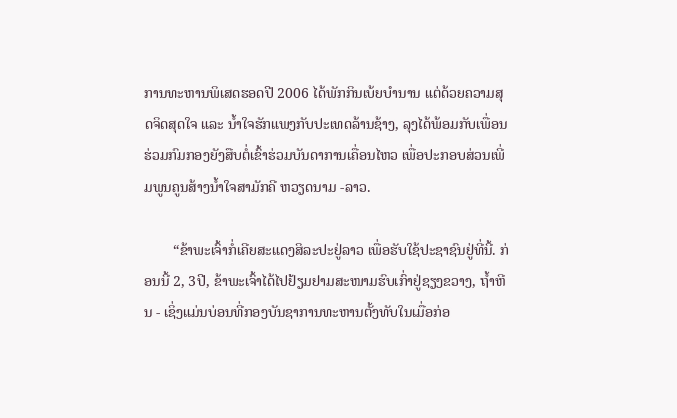ການທະຫານພິເສດຮອດປີ 2006 ໄດ້ພັກກິນເບ້ຍບຳນານ ແຕ່ດ້ວຍຄວາມສຸດຈິດສຸດໃຈ ແລະ ນ້ຳໃຈຮັກແພງກັບປະເທດລ້ານຊ້າງ, ລຸງໄດ້ພ້ອມກັບເພື່ອນຮ່ວມກົມກອງຍັງສືບຕໍ່ເຂົ້າຮ່ວມບັນດາການເຄື່ອນໄຫວ ເພື່ອປະກອບສ່ວນເພີ່ມພູນຄູນສ້າງນ້ຳໃຈສາມັກຄີ ຫວຽດນາມ -ລາວ.

        “ຂ້າພະເຈົ້າກໍ່ເຄີຍສະແດງສິລະປະຢູ່ລາວ ເພື່ອຮັບໃຊ້ປະຊາຊົນຢູ່ທີ່ນີ້. ກ່ອນນີ້ 2, 3ປີ, ຂ້າພະເຈົ້າໄດ້ໄປຢ້ຽມຢາມສະໜາມຮົບເກົ່າຢູ່ຊຽງຂວາງ, ຖ້ຳຫີນ - ເຊິ່ງແມ່ນບ່ອນທີ່ກອງບັນຊາການທະຫານຕັ້ງທັບໃນເມື່ອກ່ອ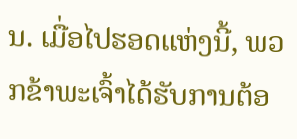ນ. ເມື່ອໄປຮອດແຫ່ງນີ້, ພວກຂ້າພະເຈົ້າໄດ້ຮັບການຕ້ອ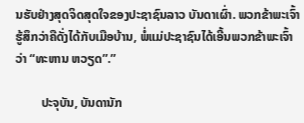ນຮັບຢ່າງສຸດຈິດສຸດໃຈຂອງປະຊາຊົນລາວ ບັນດາເຜົ່າ. ພວກຂ້າພະເຈົ້າຮູ້ສຶກວ່າຄືດັ່ງໄດ້ກັບເມືອບ້ານ, ພໍ່ແມ່ປະຊາຊົນໄດ້ເອີ້ນພວກຂ້າພະເຈົ້າວ່າ “ທະຫານ ຫວຽດ”.”

        ປະຈຸບັນ, ບັນດານັກ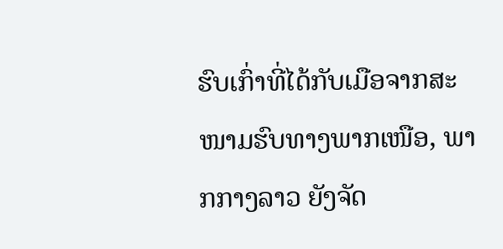ຮົບເກົ່າທີ່ໄດ້ກັບເມືອຈາກສະໜາມຮົບທາງພາກເໜືອ, ພາກກາງລາວ ຍັງຈັດ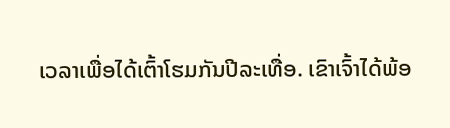ເວລາເພື່ອໄດ້ເຕົ້າໂຮມກັນປີລະເທື່ອ. ເຂົາເຈົ້າໄດ້ພ້ອ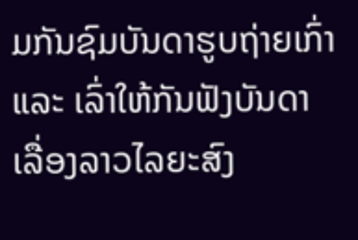ມກັນຊົມບັນດາຮູບຖ່າຍເກົ່າ ແລະ ເລົ່າໃຫ້ກັນຟັງບັນດາເລື່ອງລາວໄລຍະສົງ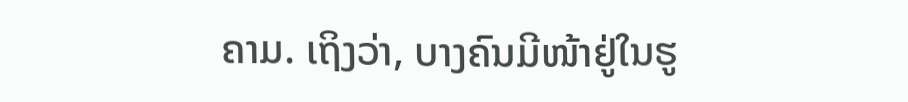ຄາມ. ເຖິງວ່າ, ບາງຄົນມີໜ້າຢູ່ໃນຮູ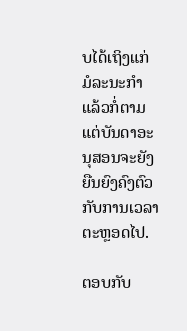ບໄດ້ເຖິງແກ່ມໍລະນະກຳແລ້ວກໍ່ຕາມ ແຕ່ບັນດາອະນຸສອນຈະຍັງຍືນຍົງຄົງຕົວກັບການເວລາຕະຫຼອດໄປ.

ຕອບກັບ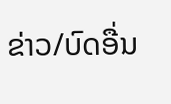ຂ່າວ/ບົດອື່ນ